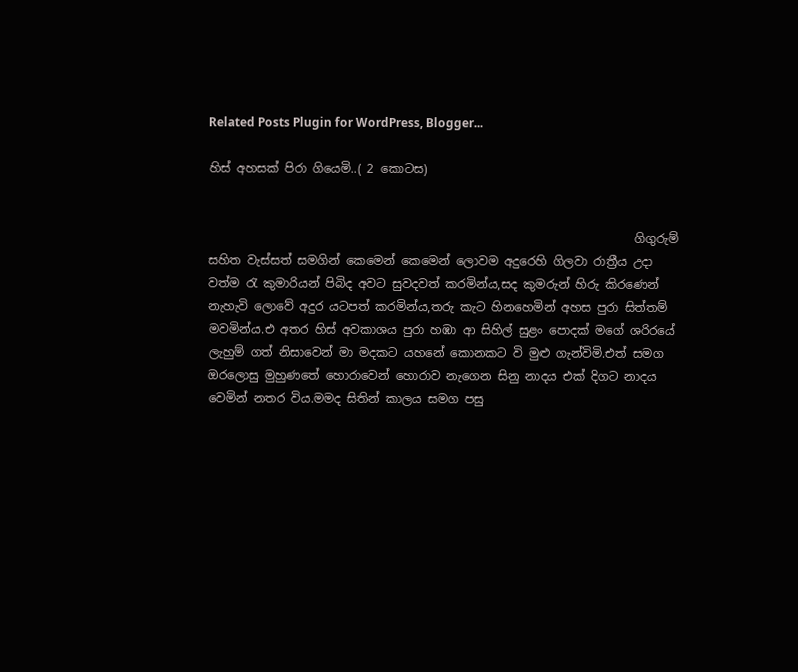Related Posts Plugin for WordPress, Blogger...

හිස් අහසක් පිරා ගියෙමි..( 2 කොටස)


                                                                       ගිගුරුම් සහිත වැස්සත් සමගින් කෙමෙන් කෙමෙන් ලොවම අදුරෙහි ගිලවා රාත්‍රීය උදා වත්ම ‍රැ කුමාරියන් පිබිද අවට සුවදවත් කරමින්ය,සද කුමරුන් හිරු කිරණෙන් නැහැවි ලොවේ අදුර යටපත් කරමින්ය,තරු කැට හිනහෙමින් අහස පුරා සිත්තම් මවමින්ය.එ අතර හිස් අවකාශය පුරා හඹා ආ සිහිල් සුළං පොදක් මගේ ශරිරයේ ලැහුම් ගත් නිසාවෙන් මා මදකට යහනේ කොනකට වි මුළු ගැන්විමි.එත් සමග ඔරලොසු මුහුණතේ හොරාවෙන් හොරාව නැගෙන සිනු නාදය එක් දිගට නාදය වෙමින් නතර විය.මමද සිතින් කාලය සමග පසු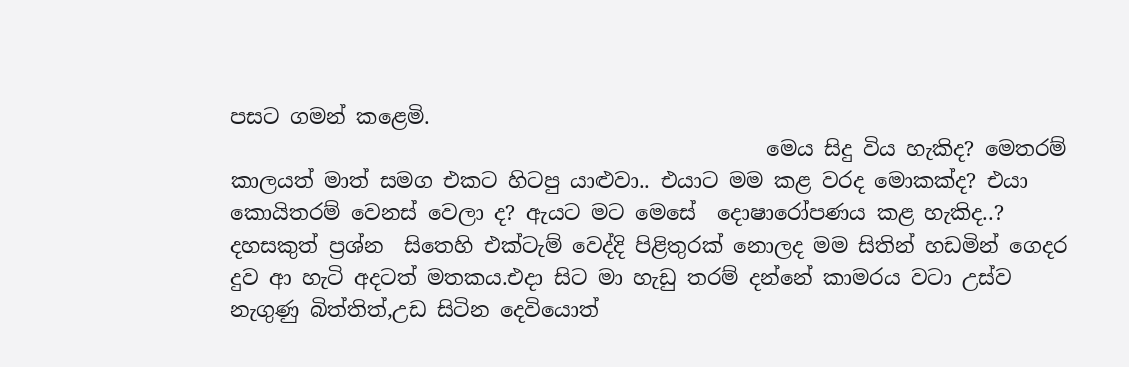පසට ගමන් කළෙමි.
                                                   මෙය සිදු විය හැකිද? මෙතරම් කාලයත් මාත් සමග එකට හිටපු යාළුවා.. එයාට මම කළ වරද මොකක්ද? එයා කොයිතරම් වෙනස් වෙලා ද? ඇයට මට මෙසේ  දොෂාරෝපණය කළ හැකිද..? දහසකුත් ප්‍රශ්න  සිතෙහි එක්ටැම් වෙද්දි පිළිතුරක් නොලද මම සිතින් හඩමින් ගෙදර දුව ආ හැටි අදටත් මතකය.එදා සිට මා හැඩු තරම් දන්නේ කාමරය වටා උස්ව නැගුණු බිත්තිත්,උඩ සිටින දෙවියොත්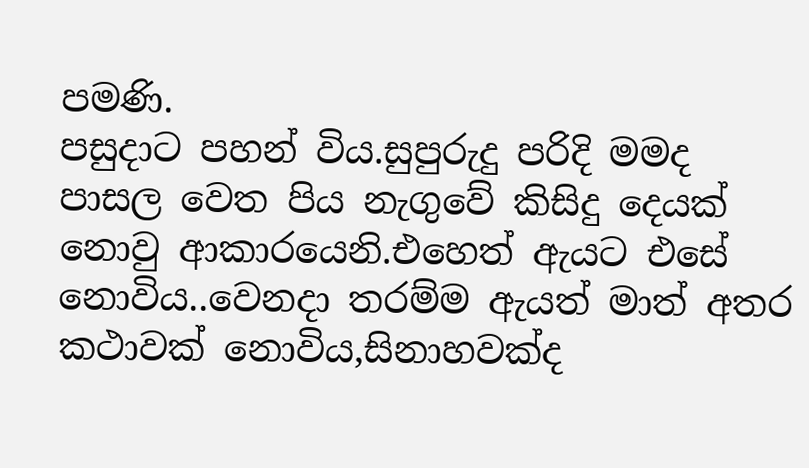පමණි.                                                                                                                                                                                      පසුදාට පහන් විය.සුපුරුදු පරිදි මමද පාසල වෙත පිය නැගුවේ කිසිදු දෙයක් නොවු ආකාරයෙනි.එහෙත් ඇයට එසේ නොවිය..වෙනදා තරම්ම ඇයත් මාත් අතර කථාවක් නොවිය,සිනාහවක්ද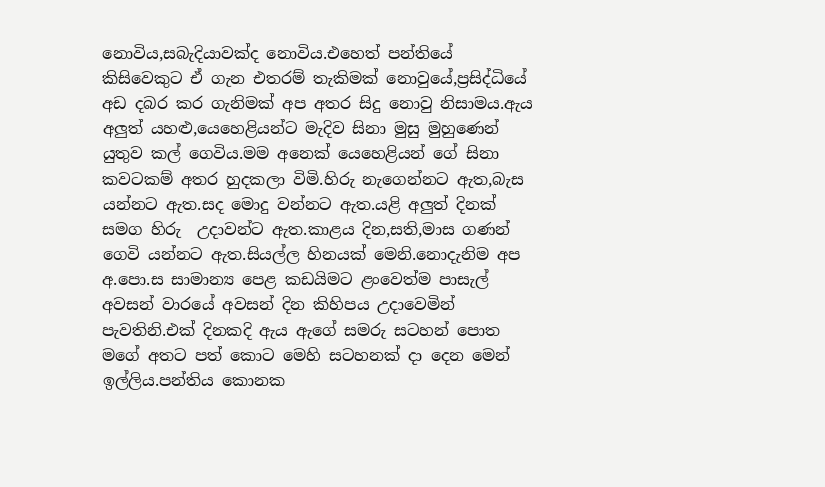නොවිය,සබැදියාවක්ද නොවිය.එහෙත් පන්තියේ කිසිවෙකුට ඒ ගැන එතරම් තැකිමක් නොවුයේ,ප්‍රසිද්ධියේ අඩ දබර කර ගැනිමක් අප අතර සිදු නොවු නිසාමය.ඇය අලුත් යහළු,යෙහෙළියන්ට මැදිව සිනා මුසු මුහුණෙන් යුතුව කල් ගෙවිය.මම අනෙක් යෙහෙළියන් ගේ සිනා කවටකම් අතර හුදකලා විමි.හිරු නැගෙන්නට ඇත,බැස යන්නට ඇත.සද මොදු වන්නට ඇත.යළි අලුත් දිනක්  සමග හිරු  උදාවන්ට ඇත.කාළය දින,සති,මාස ගණන් ගෙවි යන්නට ඇත.සියල්ල හිනයක් මෙනි.නොදැනිම අප අ.පො.ස සාමාන්‍ය පෙළ කඩයිමට ළංවෙත්ම පාසැල් අවසන් වාරයේ අවසන් දින කිහිපය උදාවෙමින් පැවතිනි.එක් දිනකදි ඇය ඇගේ සමරු සටහන් පොත මගේ අතට පත් කොට මෙහි සටහනක් දා දෙන මෙන් ඉල්ලිය.පන්තිය කොනක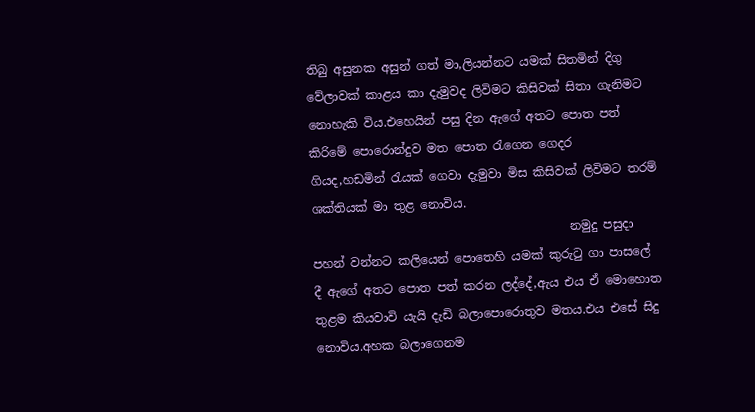තිබු අසුනක අසුන් ගත් මා,ලියන්නට යමක් සිතමින් දිගු වේලාවක් කාළය කා දැමුවද ලිවිමට කිසිවක් සිතා ගැනිමට නොහැකි විය.එහෙයින් පසු දින ඇගේ අතට පොත පත් කිරිමේ පොරොන්දුව මත පොත ‍රැගෙන ගෙදර ගියද,හඩමින් ‍රැයක් ගෙවා දැමුවා මිස කිසිවක් ලිවිමට තරම් ශක්තියක් මා තුළ නොවිය.
                                           නමුදු පසුදා පහන් වන්නට කලියෙන් පොතෙහි යමක් කුරු‍ටු ගා පාසලේ දී ඇගේ අතට පොත පත් කරන ලද්දේ,ඇය එය ඒ මොහොත තුළම කියවාවි යැයි දැඩි බලාපොරොතුව මතය.එය එසේ සිදු නොවිය.අහක බලාගෙනම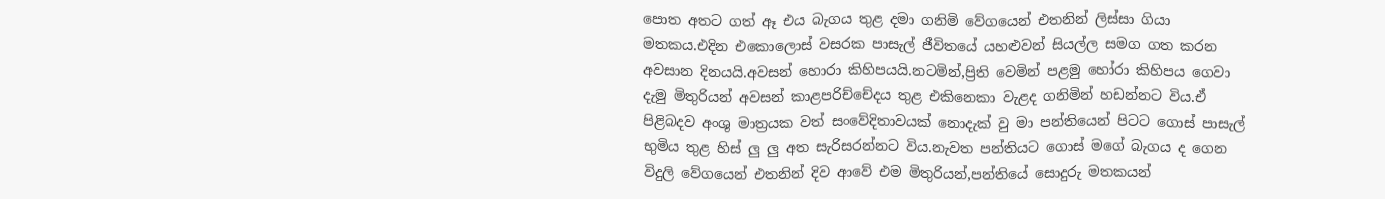පොත අතට ගත් ඈ එය බැගය තුළ දමා ගනිමි වේගයෙන් එතනින් ලිස්සා ගියා මතකය.එදින එකොලොස් වසරක පාසැල් ජීවිතයේ යහළුවන් සියල්ල සමග ගත කරන අවසාන දිනයයි.අවසන් හොරා කිහිපයයි.නටමින්,ප්‍රිති වෙමින් පළමු හෝරා කිහිපය ගෙවා දැමු මිතුරියන් අවසන් කාළපරිච්චේදය තුළ එකිනෙකා වැළද ගනිමින් හඩන්නට විය.ඒ පිළිබදව අංශු මාත්‍රයක වත් සංවේදිතාවයක් නොදැක් වු මා පන්තියෙන් පිටට ගොස් පාසැල් භුමිය තුළ හිස් ලු ලු අත සැරිසරන්නට විය.නැවත පන්තියට ගොස් මගේ බැගය ද ගෙන විදුලි වේගයෙන් එතනින් දිව ආවේ එම මිතුරියන්,පන්තියේ සොදුරු මතකයන්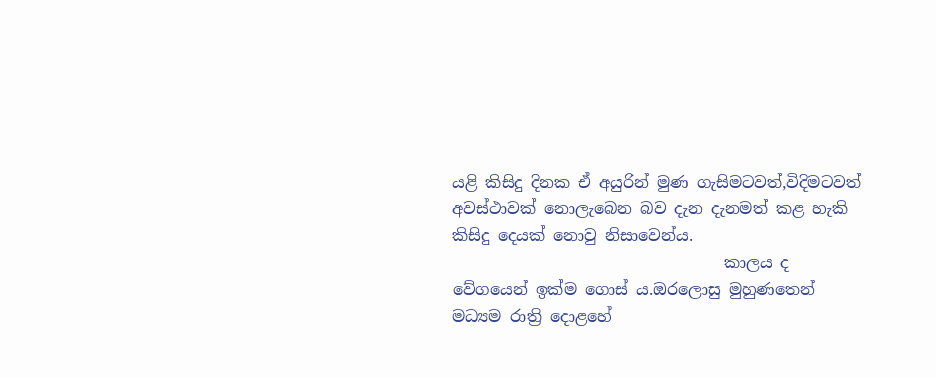යළි කිසිදු දිනක ඒ අයුරින් මුණ ගැසිමටවත්,විදිමටවත් අවස්ථාවක් නොලැබෙන බව දැන දැනමත් කළ හැකි කිසිදු දෙයක් නොවු නිසාවෙන්ය.
                                  කාලය ද වේගයෙන් ඉක්ම ගොස් ය.ඔරලොසු මුහුණතෙන් මධ්‍යම රාත්‍රි දොළහේ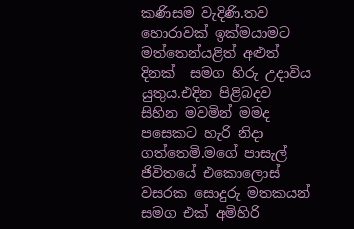කණිසම වැදිණි.තව හොරාවක් ඉක්මයාමට මත්තෙන්යළිත් අළුත් දිනක්  සමග හිරු උදාවිය යුතුය.එදින පිළිබදව සිහින මවමින් මමද පසෙකට හැරි නිදා ගත්තෙමි.මගේ පාසැල් ජිවිතයේ එකොලොස් වසරක සොදුරු මතකයන් සමග එක් අමිහිරි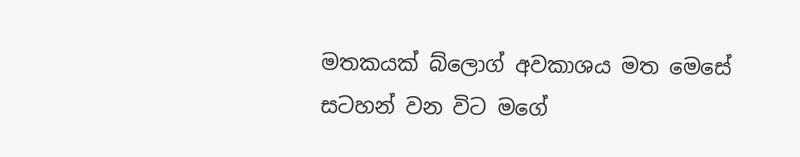මතකයක් බ්ලොග් අවකාශය මත මෙසේ සටහන් වන විට මගේ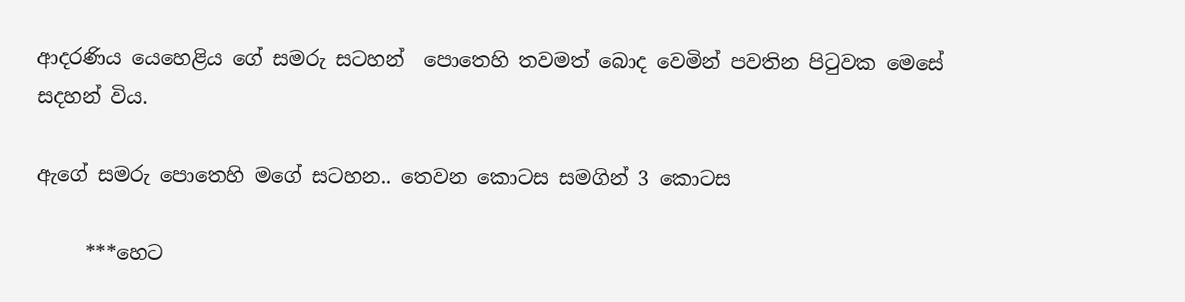ආදරණිය යෙහෙළිය ගේ සමරු සටහන්  පොතෙහි තවමත් බොද වෙමින් පවතින පි‍ටුවක මෙසේ සදහන් විය.

ඇගේ සමරු පොතෙහි මගේ සටහන.. තෙවන කොටස සමගින් 3 කොටස

     ***හෙට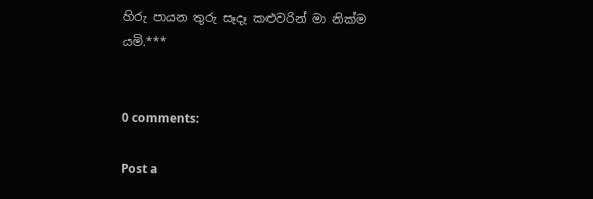හිරු පායන තුරු සෑදෑ කළුවරින් මා නික්ම යමි.***


0 comments:

Post a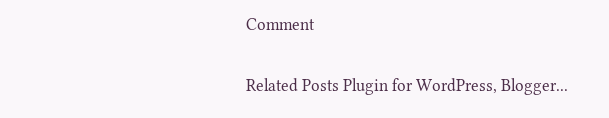Comment

Related Posts Plugin for WordPress, Blogger...